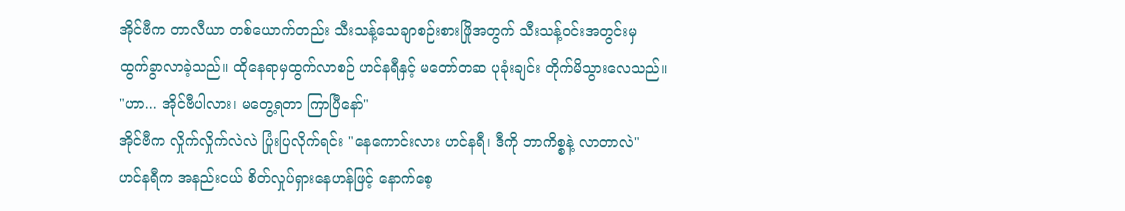အိုင်ဗီက တာလီယာ တစ်ယောက်တည်း သီးသန့်သေချာစဉ်းစားဖြိုအတွက် သီးသန့်ဝင်းအတွင်းမှ ထွက်ခွာလာခဲ့သည်။ ထိုနေရာမှထွက်လာစဉ် ဟင်နရီနှင့် မတော်တဆ ပုခုံးချင်း တိုက်မိသွားလေသည်။
"ဟာ... အိုင်ဗီပါလား၊ မတွေ့ရတာ ကြာပြီနော်"
အိုင်ဗီက လှိုက်လှိုက်လဲလဲ ပြုံးပြလိုက်ရင်း "နေကောင်းလား ဟင်နရီ၊ ဒီကို ဘာကိစ္စနဲ့ လာတာလဲ"
ဟင်နရီက အနည်းငယ် စိတ်လှုပ်ရှားနေဟန်ဖြင့် နောက်စေ့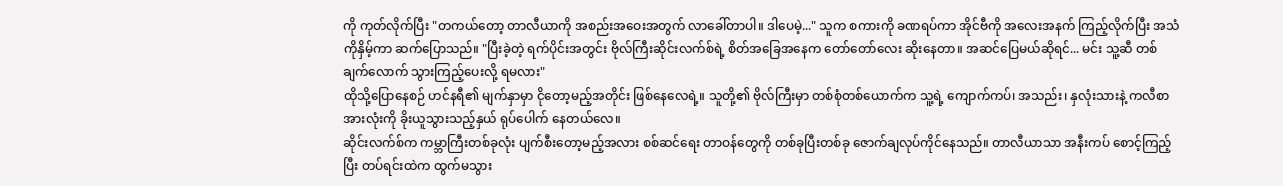ကို ကုတ်လိုက်ပြီး "တကယ်တော့ တာလီယာကို အစည်းအဝေးအတွက် လာခေါ်တာပါ။ ဒါပေမဲ့..." သူက စကားကို ခဏရပ်ကာ အိုင်ဗီကို အလေးအနက် ကြည့်လိုက်ပြီး အသံကိုနှိမ့်ကာ ဆက်ပြောသည်။ "ပြီးခဲ့တဲ့ ရက်ပိုင်းအတွင်း ဗိုလ်ကြီးဆိုင်းလက်စ်ရဲ့ စိတ်အခြေအနေက တော်တော်လေး ဆိုးနေတာ။ အဆင်ပြေမယ်ဆိုရင်... မင်း သူ့ဆီ တစ်ချက်လောက် သွားကြည့်ပေးလို့ ရမလား"
ထိုသို့ပြောနေစဉ် ဟင်နရီ၏ မျက်နှာမှာ ငိုတော့မည့်အတိုင်း ဖြစ်နေလေရဲ့။ သူတို့၏ ဗိုလ်ကြီးမှာ တစ်စုံတစ်ယောက်က သူ့ရဲ့ ကျောက်ကပ်၊ အသည်း၊ နှလုံးသားနဲ့ ကလီစာအားလုံးကို ခိုးယူသွားသည့်နှယ် ရုပ်ပေါက် နေတယ်လေ။
ဆိုင်းလက်စ်က ကမ္ဘာကြီးတစ်ခုလုံး ပျက်စီးတော့မည့်အလား စစ်ဆင်ရေး တာဝန်တွေကို တစ်ခုပြီးတစ်ခု ဇောက်ချလုပ်ကိုင်နေသည်။ တာလီယာသာ အနီးကပ် စောင့်ကြည့်ပြီး တပ်ရင်းထဲက ထွက်မသွား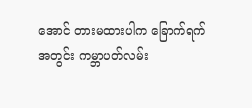အောင် တားမထားပါက ခြောက်ရက်အတွင်း ကမ္ဘာပတ်လမ်း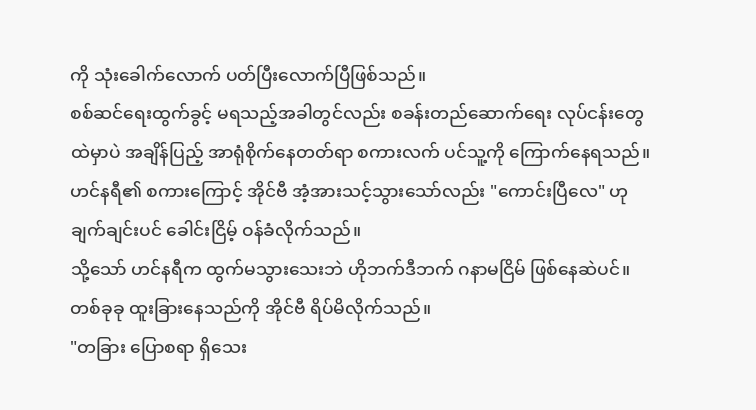ကို သုံးခေါက်လောက် ပတ်ပြီးလောက်ပြီဖြစ်သည်။
စစ်ဆင်ရေးထွက်ခွင့် မရသည့်အခါတွင်လည်း စခန်းတည်ဆောက်ရေး လုပ်ငန်းတွေထဲမှာပဲ အချိန်ပြည့် အာရုံစိုက်နေတတ်ရာ စကားလက် ပင်သူ့ကို ကြောက်နေရသည်။
ဟင်နရီ၏ စကားကြောင့် အိုင်ဗီ အံ့အားသင့်သွားသော်လည်း "ကောင်းပြီလေ" ဟု ချက်ချင်းပင် ခေါင်းငြိမ့် ဝန်ခံလိုက်သည်။
သို့သော် ဟင်နရီက ထွက်မသွားသေးဘဲ ဟိုဘက်ဒီဘက် ဂနာမငြိမ် ဖြစ်နေဆဲပင်။ တစ်ခုခု ထူးခြားနေသည်ကို အိုင်ဗီ ရိပ်မိလိုက်သည်။
"တခြား ပြောစရာ ရှိသေး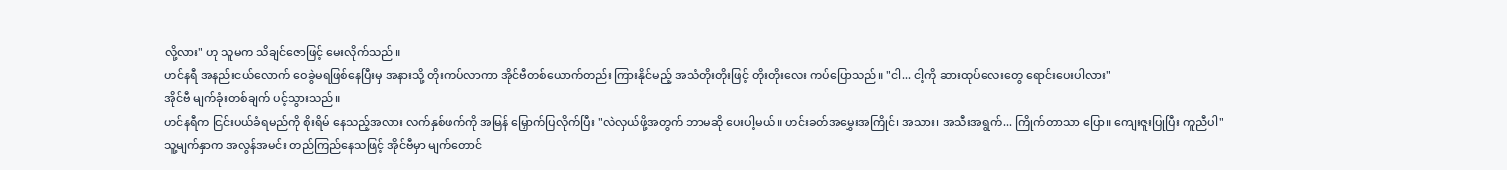လို့လား" ဟု သူမက သိချင်ဇောဖြင့် မေးလိုက်သည်။
ဟင်နရီ အနည်းငယ်လောက် ဝေခွဲမရဖြစ်နေပြီးမှ အနားသို့ တိုးကပ်လာကာ အိုင်ဗီတစ်ယောက်တည်း ကြားနိုင်မည့် အသံတိုးတိုးဖြင့် တိုးတိုးလေး ကပ်ပြောသည်။ "ငါ... ငါ့ကို ဆားထုပ်လေးတွေ ရောင်းပေးပါလား"
အိုင်ဗီ မျက်ခုံးတစ်ချက် ပင့်သွားသည်။
ဟင်နရီက ငြင်းပယ်ခံရမည်ကို စိုးရိမ် နေသည့်အလား လက်နှစ်ဖက်ကို အမြန် မြှောက်ပြလိုက်ပြီး "လဲလှယ်ဖို့အတွက် ဘာမဆို ပေးပါ့မယ်။ ဟင်းခတ်အမွှေးအကြိုင်၊ အသား၊ အသီးအရွက်... ကြိုက်တာသာ ပြော။ ကျေးဇူးပြုပြီး ကူညီပါ"
သူ့မျက်နှာက အလွန်အမင်း တည်ကြည်နေသဖြင့် အိုင်ဗီမှာ မျက်တောင်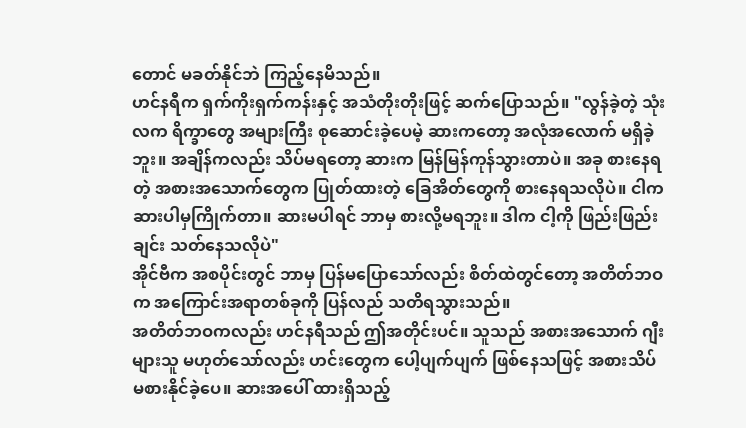တောင် မခတ်နိုင်ဘဲ ကြည့်နေမိသည်။
ဟင်နရီက ရှက်ကိုးရှက်ကန်းနှင့် အသံတိုးတိုးဖြင့် ဆက်ပြောသည်။ "လွန်ခဲ့တဲ့ သုံးလက ရိက္ခာတွေ အများကြီး စုဆောင်းခဲ့ပေမဲ့ ဆားကတော့ အလုံအလောက် မရှိခဲ့ဘူး။ အချိန်ကလည်း သိပ်မရတော့ ဆားက မြန်မြန်ကုန်သွားတာပဲ။ အခု စားနေရတဲ့ အစားအသောက်တွေက ပြုတ်ထားတဲ့ ခြေအိတ်တွေကို စားနေရသလိုပဲ။ ငါက ဆားပါမှကြိုက်တာ။ ဆားမပါရင် ဘာမှ စားလို့မရဘူး။ ဒါက ငါ့ကို ဖြည်းဖြည်းချင်း သတ်နေသလိုပဲ"
အိုင်ဗီက အစပိုင်းတွင် ဘာမှ ပြန်မပြောသော်လည်း စိတ်ထဲတွင်တော့ အတိတ်ဘဝက အကြောင်းအရာတစ်ခုကို ပြန်လည် သတိရသွားသည်။
အတိတ်ဘဝကလည်း ဟင်နရီသည် ဤအတိုင်းပင်။ သူသည် အစားအသောက် ဂျီးများသူ မဟုတ်သော်လည်း ဟင်းတွေက ပေါ့ပျက်ပျက် ဖြစ်နေသဖြင့် အစားသိပ်မစားနိုင်ခဲ့ပေ။ ဆားအပေါ် ထားရှိသည့်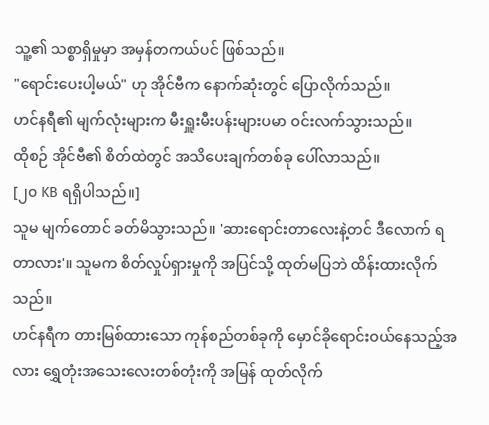သူ့၏ သစ္စာရှိမှုမှာ အမှန်တကယ်ပင် ဖြစ်သည်။
"ရောင်းပေးပါ့မယ်" ဟု အိုင်ဗီက နောက်ဆုံးတွင် ပြောလိုက်သည်။
ဟင်နရီ၏ မျက်လုံးများက မီးရှူးမီးပန်းများပမာ ဝင်းလက်သွားသည်။
ထိုစဉ် အိုင်ဗီ၏ စိတ်ထဲတွင် အသိပေးချက်တစ်ခု ပေါ်လာသည်။
[၂၀ KB ရရှိပါသည်။]
သူမ မျက်တောင် ခတ်မိသွားသည်။ 'ဆားရောင်းတာလေးနဲ့တင် ဒီလောက် ရတာလား'။ သူမက စိတ်လှုပ်ရှားမှုကို အပြင်သို့ ထုတ်မပြဘဲ ထိန်းထားလိုက်သည်။
ဟင်နရီက တားမြစ်ထားသော ကုန်စည်တစ်ခုကို မှောင်ခိုရောင်းဝယ်နေသည့်အလား ရွှေတုံးအသေးလေးတစ်တုံးကို အမြန် ထုတ်လိုက်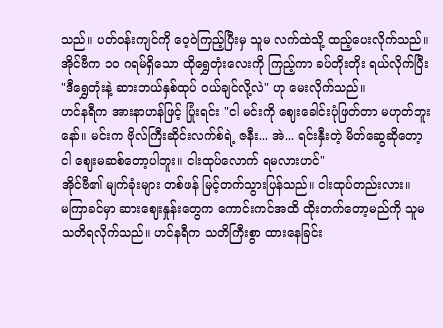သည်။ ပတ်ဝန်းကျင်ကို ဝေ့ဝဲကြည့်ပြီးမှ သူမ လက်ထဲသို့ ထည့်ပေးလိုက်သည်။
အိုင်ဗီက ၁၀ ဂရမ်ရှိသော ထိုရွှေတုံးလေးကို ကြည့်ကာ ခပ်တိုးတိုး ရယ်လိုက်ပြီး "ဒီရွှေတုံးနဲ့ ဆားဘယ်နှစ်ထုပ် ဝယ်ချင်လို့လဲ" ဟု မေးလိုက်သည်။
ဟင်နရီက အားနာဟန်ဖြင့် ပြုံးရင်း "ငါ မင်းကို ဈေးခေါင်းပုံဖြတ်တာ မဟုတ်ဘူးနော်။ မင်းက ဗိုလ်ကြီးဆိုင်းလက်စ်ရဲ့ ဇနီး... အဲ... ရင်းနှီးတဲ့ မိတ်ဆွေဆိုတော့ ငါ ဈေးမဆစ်တော့ပါဘူး။ ငါးထုပ်လောက် ရမလားဟင်"
အိုင်ဗီ၏ မျက်ခုံးများ တစ်ဖန် မြင့်တက်သွားပြန်သည်။ ငါးထုပ်တည်းလား။
မကြာခင်မှာ ဆားဈေးနှုန်းတွေက ကောင်းကင်အထိ ထိုးတက်တော့မည်ကို သူမ သတိရလိုက်သည်။ ဟင်နရီက သတိကြီးစွာ ထားနေခြင်း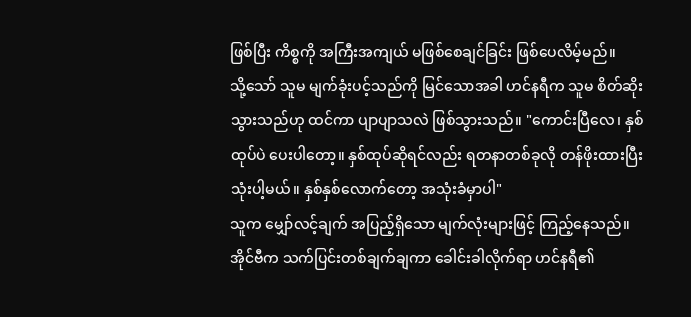ဖြစ်ပြီး ကိစ္စကို အကြီးအကျယ် မဖြစ်စေချင်ခြင်း ဖြစ်ပေလိမ့်မည်။
သို့သော် သူမ မျက်ခုံးပင့်သည်ကို မြင်သောအခါ ဟင်နရီက သူမ စိတ်ဆိုးသွားသည်ဟု ထင်ကာ ပျာပျာသလဲ ဖြစ်သွားသည်။ "ကောင်းပြီလေ၊ နှစ်ထုပ်ပဲ ပေးပါတော့။ နှစ်ထုပ်ဆိုရင်လည်း ရတနာတစ်ခုလို တန်ဖိုးထားပြီး သုံးပါ့မယ်။ နှစ်နှစ်လောက်တော့ အသုံးခံမှာပါ"
သူက မျှော်လင့်ချက် အပြည့်ရှိသော မျက်လုံးများဖြင့် ကြည့်နေသည်။
အိုင်ဗီက သက်ပြင်းတစ်ချက်ချကာ ခေါင်းခါလိုက်ရာ ဟင်နရီ၏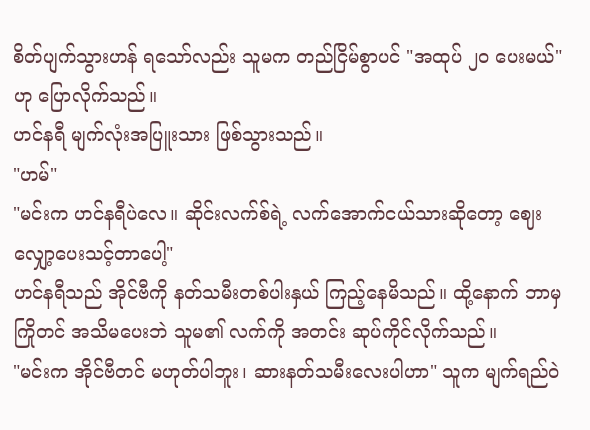စိတ်ပျက်သွားဟန် ရသော်လည်း သူမက တည်ငြိမ်စွာပင် "အထုပ် ၂၀ ပေးမယ်" ဟု ပြောလိုက်သည်။
ဟင်နရီ မျက်လုံးအပြူးသား ဖြစ်သွားသည်။
"ဟမ်"
"မင်းက ဟင်နရီပဲလေ။ ဆိုင်းလက်စ်ရဲ့ လက်အောက်ငယ်သားဆိုတော့ ဈေးလျှော့ပေးသင့်တာပေါ့"
ဟင်နရီသည် အိုင်ဗီကို နတ်သမီးတစ်ပါးနှယ် ကြည့်နေမိသည်။ ထို့နောက် ဘာမှ ကြိုတင် အသိမပေးဘဲ သူမ၏ လက်ကို အတင်း ဆုပ်ကိုင်လိုက်သည်။
"မင်းက အိုင်ဗီတင် မဟုတ်ပါဘူး၊ ဆားနတ်သမီးလေးပါဟာ" သူက မျက်ရည်ဝဲ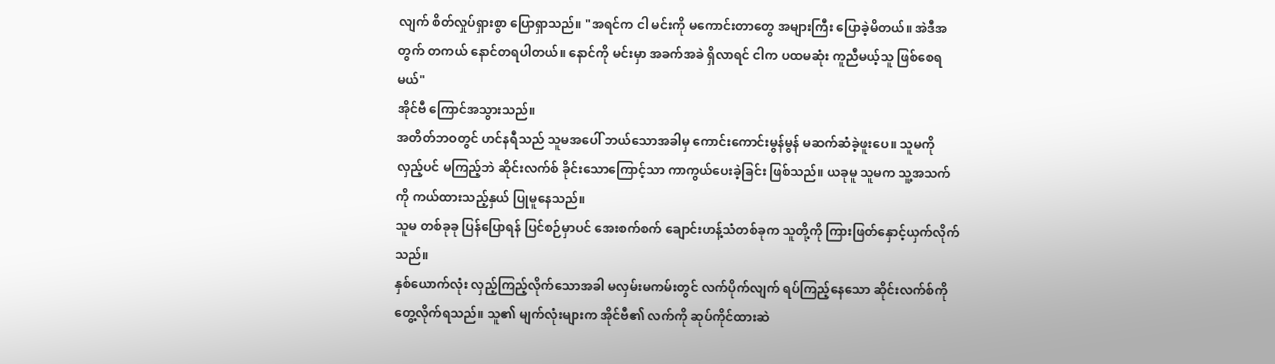လျက် စိတ်လှုပ်ရှားစွာ ပြောရှာသည်။ "အရင်က ငါ မင်းကို မကောင်းတာတွေ အများကြီး ပြောခဲ့မိတယ်။ အဲဒီအတွက် တကယ် နောင်တရပါတယ်။ နောင်ကို မင်းမှာ အခက်အခဲ ရှိလာရင် ငါက ပထမဆုံး ကူညီမယ့်သူ ဖြစ်စေရမယ်"
အိုင်ဗီ ကြောင်အသွားသည်။
အတိတ်ဘဝတွင် ဟင်နရီသည် သူမအပေါ် ဘယ်သောအခါမှ ကောင်းကောင်းမွန်မွန် မဆက်ဆံခဲ့ဖူးပေ။ သူမကို လှည့်ပင် မကြည့်ဘဲ ဆိုင်းလက်စ် ခိုင်းသောကြောင့်သာ ကာကွယ်ပေးခဲ့ခြင်း ဖြစ်သည်။ ယခုမူ သူမက သူ့အသက်ကို ကယ်ထားသည့်နှယ် ပြုမူနေသည်။
သူမ တစ်ခုခု ပြန်ပြောရန် ပြင်စဉ်မှာပင် အေးစက်စက် ချောင်းဟန့်သံတစ်ခုက သူတို့ကို ကြားဖြတ်နှောင့်ယှက်လိုက်သည်။
နှစ်ယောက်လုံး လှည့်ကြည့်လိုက်သောအခါ မလှမ်းမကမ်းတွင် လက်ပိုက်လျက် ရပ်ကြည့်နေသော ဆိုင်းလက်စ်ကို တွေ့လိုက်ရသည်။ သူ၏ မျက်လုံးများက အိုင်ဗီ၏ လက်ကို ဆုပ်ကိုင်ထားဆဲ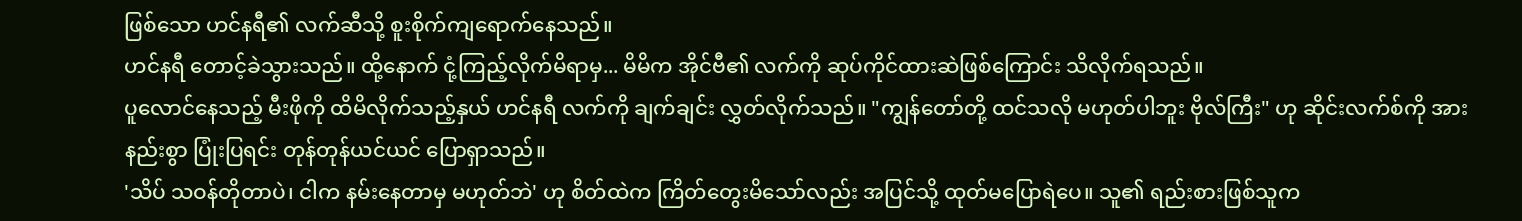ဖြစ်သော ဟင်နရီ၏ လက်ဆီသို့ စူးစိုက်ကျရောက်နေသည်။
ဟင်နရီ တောင့်ခဲသွားသည်။ ထို့နောက် ငုံ့ကြည့်လိုက်မိရာမှ... မိမိက အိုင်ဗီ၏ လက်ကို ဆုပ်ကိုင်ထားဆဲဖြစ်ကြောင်း သိလိုက်ရသည်။
ပူလောင်နေသည့် မီးဖိုကို ထိမိလိုက်သည့်နှယ် ဟင်နရီ လက်ကို ချက်ချင်း လွှတ်လိုက်သည်။ "ကျွန်တော်တို့ ထင်သလို မဟုတ်ပါဘူး ဗိုလ်ကြီး" ဟု ဆိုင်းလက်စ်ကို အားနည်းစွာ ပြုံးပြရင်း တုန်တုန်ယင်ယင် ပြောရှာသည်။
'သိပ် သဝန်တိုတာပဲ၊ ငါက နမ်းနေတာမှ မဟုတ်ဘဲ' ဟု စိတ်ထဲက ကြိတ်တွေးမိသော်လည်း အပြင်သို့ ထုတ်မပြောရဲပေ။ သူ၏ ရည်းစားဖြစ်သူက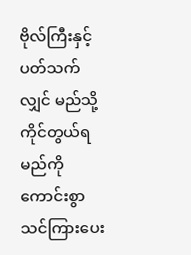ဗိုလ်ကြီးနှင့် ပတ်သက်လျှင် မည်သို့ ကိုင်တွယ်ရမည်ကို ကောင်းစွာ သင်ကြားပေး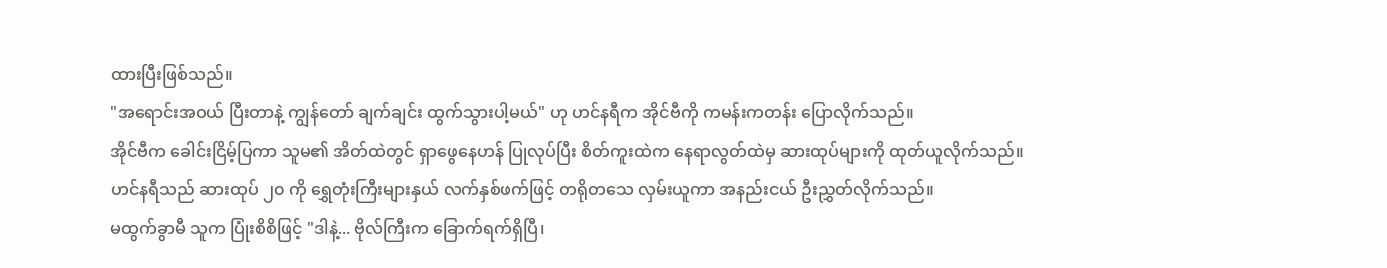ထားပြီးဖြစ်သည်။
"အရောင်းအဝယ် ပြီးတာနဲ့ ကျွန်တော် ချက်ချင်း ထွက်သွားပါ့မယ်" ဟု ဟင်နရီက အိုင်ဗီကို ကမန်းကတန်း ပြောလိုက်သည်။
အိုင်ဗီက ခေါင်းငြိမ့်ပြကာ သူမ၏ အိတ်ထဲတွင် ရှာဖွေနေဟန် ပြုလုပ်ပြီး စိတ်ကူးထဲက နေရာလွတ်ထဲမှ ဆားထုပ်များကို ထုတ်ယူလိုက်သည်။
ဟင်နရီသည် ဆားထုပ် ၂၀ ကို ရွှေတုံးကြီးများနှယ် လက်နှစ်ဖက်ဖြင့် တရိုတသေ လှမ်းယူကာ အနည်းငယ် ဦးညွှတ်လိုက်သည်။
မထွက်ခွာမီ သူက ပြုံးစိစိဖြင့် "ဒါနဲ့... ဗိုလ်ကြီးက ခြောက်ရက်ရှိပြီ၊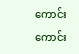ကောင်းကောင်း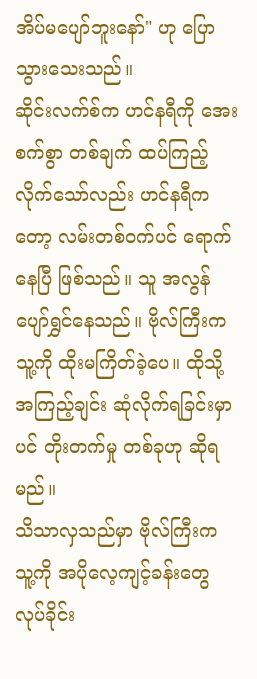အိပ်မပျော်ဘူးနော်" ဟု ပြောသွားသေးသည်။
ဆိုင်းလက်စ်က ဟင်နရီကို အေးစက်စွာ တစ်ချက် ထပ်ကြည့်လိုက်သော်လည်း ဟင်နရီကတော့ လမ်းတစ်ဝက်ပင် ရောက်နေပြီ ဖြစ်သည်။ သူ အလွန် ပျော်ရွှင်နေသည်။ ဗိုလ်ကြီးက သူ့ကို ထိုးမကြိတ်ခဲ့ပေ။ ထိုသို့ အကြည့်ချင်း ဆုံလိုက်ရခြင်းမှာပင် တိုးတက်မှု တစ်ခုဟု ဆိုရမည်။
သိသာလှသည်မှာ ဗိုလ်ကြီးက သူ့ကို အပိုလေ့ကျင့်ခန်းတွေ လုပ်ခိုင်း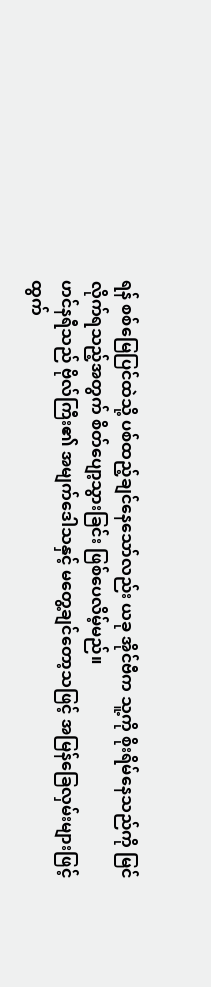ရန် စစ်မြေပြင်ထဲသို့ ပစ်ထည့်ချင်နေသော်လည်း ယခု အိုင်ဗီက သူ့ကို စိုးရိမ်နေသည်ကို မြင်လိုက်ရသည့်အတွက် စိတ်ပျော့သွားခြင်း ဖြစ်ပေလိမ့်မည်။
ဟင်နရီသည် ဗိုလ်ကြီး၏ အမျက်ဒေါသနှင့် မတွေ့ချင်တော့သဖြင့် အမြန်ခြေလှမ်းများဖြင့် ထွက်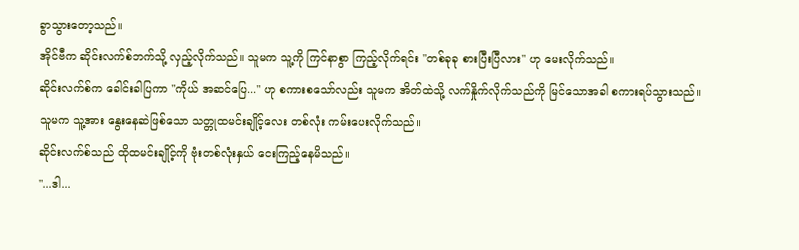ခွာသွားတော့သည်။
အိုင်ဗီက ဆိုင်းလက်စ်ဘက်သို့ လှည့်လိုက်သည်။ သူမက သူ့ကို ကြင်နာစွာ ကြည့်လိုက်ရင်း "တစ်ခုခု စားပြီးပြီလား" ဟု မေးလိုက်သည်။
ဆိုင်းလက်စ်က ခေါင်းခါပြကာ "ကိုယ် အဆင်ပြေ..." ဟု စကားစသော်လည်း သူမက အိတ်ထဲသို့ လက်နှိုက်လိုက်သည်ကို မြင်သောအခါ စကားရပ်သွားသည်။
သူမက သူ့အား နွေးနေဆဲဖြစ်သော သတ္တုထမင်းချိုင့်လေး တစ်လုံး ကမ်းပေးလိုက်သည်။
ဆိုင်းလက်စ်သည် ထိုထမင်းချိုင့်ကို ဗုံးတစ်လုံးနှယ် ငေးကြည့်နေမိသည်။
"...ဒါ...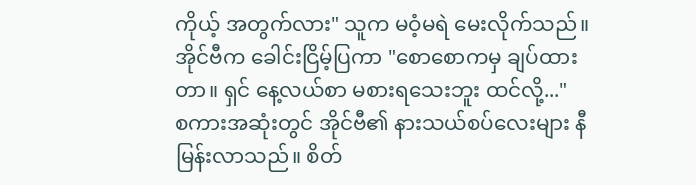ကိုယ့် အတွက်လား" သူက မဝံ့မရဲ မေးလိုက်သည်။
အိုင်ဗီက ခေါင်းငြိမ့်ပြကာ "စောစောကမှ ချပ်ထားတာ။ ရှင် နေ့လယ်စာ မစားရသေးဘူး ထင်လို့..."
စကားအဆုံးတွင် အိုင်ဗီ၏ နားသယ်စပ်လေးများ နီမြန်းလာသည်။ စိတ်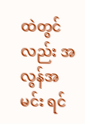ထဲတွင်လည်း အလွန်အမင်း ရင်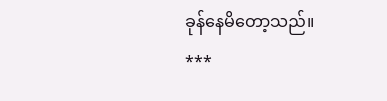ခုန်နေမိတော့သည်။
***